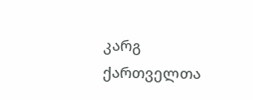კარგ ქართველთა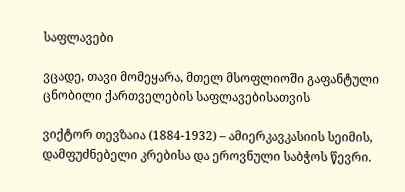საფლავები

ვცადე, თავი მომეყარა, მთელ მსოფლიოში გაფანტული ცნობილი ქართველების საფლავებისათვის

ვიქტორ თევზაია (1884-1932) – ამიერკავკასიის სეიმის, დამფუძნებელი კრებისა და ეროვნული საბჭოს წევრი.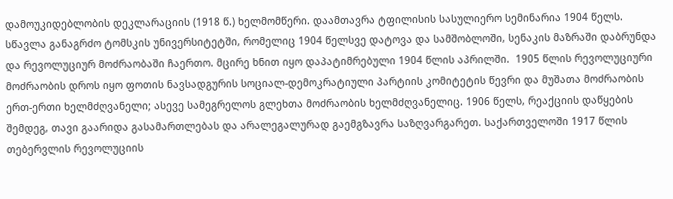დამოუკიდებლობის დეკლარაციის (1918 წ.) ხელმომწერი. დაამთავრა ტფილისის სასულიერო სემინარია 1904 წელს. სწავლა განაგრძო ტომსკის უნივერსიტეტში, რომელიც 1904 წელსვე დატოვა და სამშობლოში, სენაკის მაზრაში დაბრუნდა და რევოლუციურ მოძრაობაში ჩაერთო. მცირე ხნით იყო დაპატიმრებული 1904 წლის აპრილში.  1905 წლის რევოლუციური მოძრაობის დროს იყო ფოთის ნავსადგურის სოციალ-დემოკრატიული პარტიის კომიტეტის წევრი და მუშათა მოძრაობის ერთ-ერთი ხელმძღვანელი; ასევე სამეგრელოს გლეხთა მოძრაობის ხელმძღვანელიც. 1906 წელს, რეაქციის დაწყების შემდეგ, თავი გაარიდა გასამართლებას და არალეგალურად გაემგზავრა საზღვარგარეთ. საქართველოში 1917 წლის თებერვლის რევოლუციის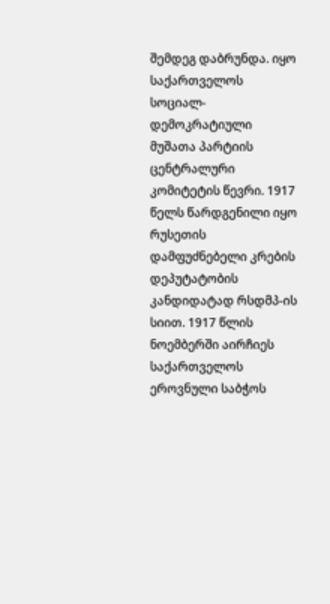შემდეგ დაბრუნდა. იყო საქართველოს სოციალ-დემოკრატიული მუშათა პარტიის ცენტრალური კომიტეტის წევრი. 1917 წელს წარდგენილი იყო რუსეთის დამფუძნებელი კრების დეპუტატობის კანდიდატად რსდმპ-ის სიით. 1917 წლის ნოემბერში აირჩიეს საქართველოს ეროვნული საბჭოს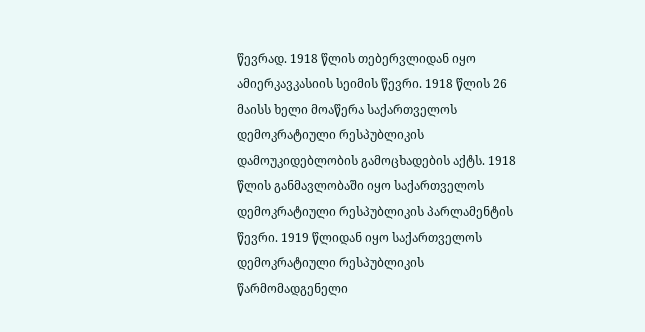წევრად. 1918 წლის თებერვლიდან იყო ამიერკავკასიის სეიმის წევრი. 1918 წლის 26 მაისს ხელი მოაწერა საქართველოს დემოკრატიული რესპუბლიკის დამოუკიდებლობის გამოცხადების აქტს. 1918 წლის განმავლობაში იყო საქართველოს დემოკრატიული რესპუბლიკის პარლამენტის წევრი. 1919 წლიდან იყო საქართველოს დემოკრატიული რესპუბლიკის წარმომადგენელი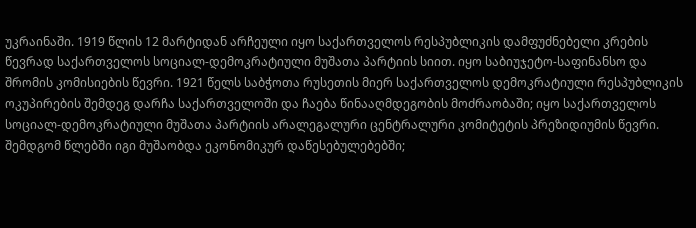უკრაინაში. 1919 წლის 12 მარტიდან არჩეული იყო საქართველოს რესპუბლიკის დამფუძნებელი კრების წევრად საქართველოს სოციალ-დემოკრატიული მუშათა პარტიის სიით. იყო საბიუჯეტო-საფინანსო და შრომის კომისიების წევრი. 1921 წელს საბჭოთა რუსეთის მიერ საქართველოს დემოკრატიული რესპუბლიკის ოკუპირების შემდეგ დარჩა საქართველოში და ჩაება წინააღმდეგობის მოძრაობაში; იყო საქართველოს სოციალ-დემოკრატიული მუშათა პარტიის არალეგალური ცენტრალური კომიტეტის პრეზიდიუმის წევრი. შემდგომ წლებში იგი მუშაობდა ეკონომიკურ დაწესებულებებში;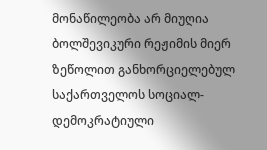მონაწილეობა არ მიუღია ბოლშევიკური რეჟიმის მიერ ზეწოლით განხორციელებულ საქართველოს სოციალ-დემოკრატიული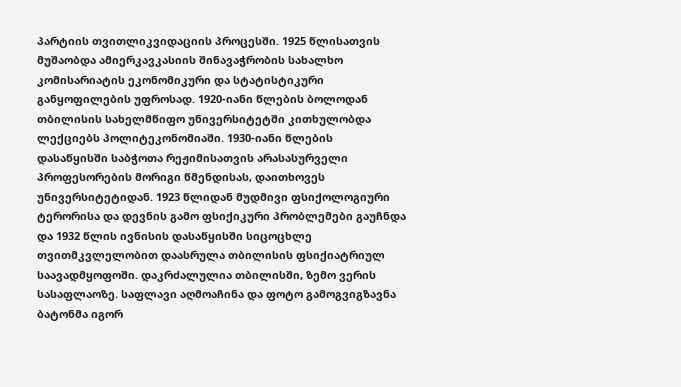პარტიის თვითლიკვიდაციის პროცესში. 1925 წლისათვის მუშაობდა ამიერკავკასიის შინავაჭრობის სახალხო კომისარიატის ეკონომიკური და სტატისტიკური განყოფილების უფროსად. 1920-იანი წლების ბოლოდან თბილისის სახელმწიფო უნივერსიტეტში კითხულობდა ლექციებს პოლიტეკონომიაში. 1930-იანი წლების დასაწყისში საბჭოთა რეჟიმისათვის არასასურველი პროფესორების მორიგი წმენდისას, დაითხოვეს უნივერსიტეტიდან. 1923 წლიდან მუდმივი ფსიქოლოგიური ტერორისა და დევნის გამო ფსიქიკური პრობლემები გაუჩნდა და 1932 წლის ივნისის დასაწყისში სიცოცხლე თვითმკვლელობით დაასრულა თბილისის ფსიქიატრიულ საავადმყოფოში. დაკრძალულია თბილისში, ზემო ვერის სასაფლაოზე. საფლავი აღმოაჩინა და ფოტო გამოგვიგზავნა ბატონმა იგორ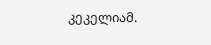კეკელიამ.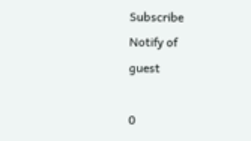Subscribe
Notify of
guest

0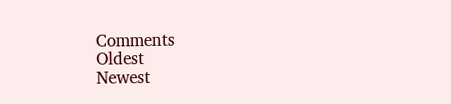Comments
Oldest
Newest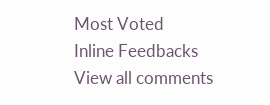Most Voted
Inline Feedbacks
View all comments